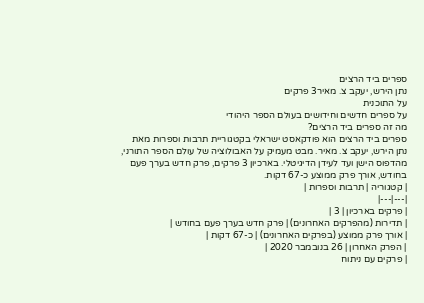ספרים ביד הרצים
נתן הירש, יעקב צ. מאיר3 פרקים
על התוכנית
על ספרים חדשים וחידושים בעולם הספר היהודי
מה זה ספרים ביד הרצים?
ספרים ביד הרצים הוא פודקאסט ישראלי בקטגוריית תרבות וספרות מאת נתן הירש, יעקב צ. מאיר. מבט מעמיק על האבולוציה של עולם הספר התורני, מהדפוס הישן ועד לעידן הדיגיטלי. בארכיון 3 פרקים, פרק חדש בערך פעם בחודש, אורך פרק ממוצע כ-67 דקות.
| קטגוריה | תרבות וספרות |
|---|---|
| פרקים בארכיון | 3 |
| תדירות (מהפרקים האחרונים) | פרק חדש בערך פעם בחודש |
| אורך פרק ממוצע (בפרקים האחרונים) | כ-67 דקות |
| הפרק האחרון | 26 בנובמבר 2020 |
| פרקים עם ניתוח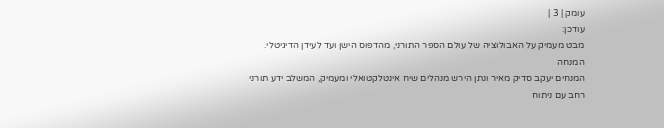עומק | 3 |
עודכן:
מבט מעמיק על האבולוציה של עולם הספר התורני, מהדפוס הישן ועד לעידן הדיגיטלי.
המנחה
המנחים יעקב סדיק מאיר ונתן הירש מנהלים שיח אינטלקטואלי ומעמיק, המשלב ידע תורני רחב עם ניתוח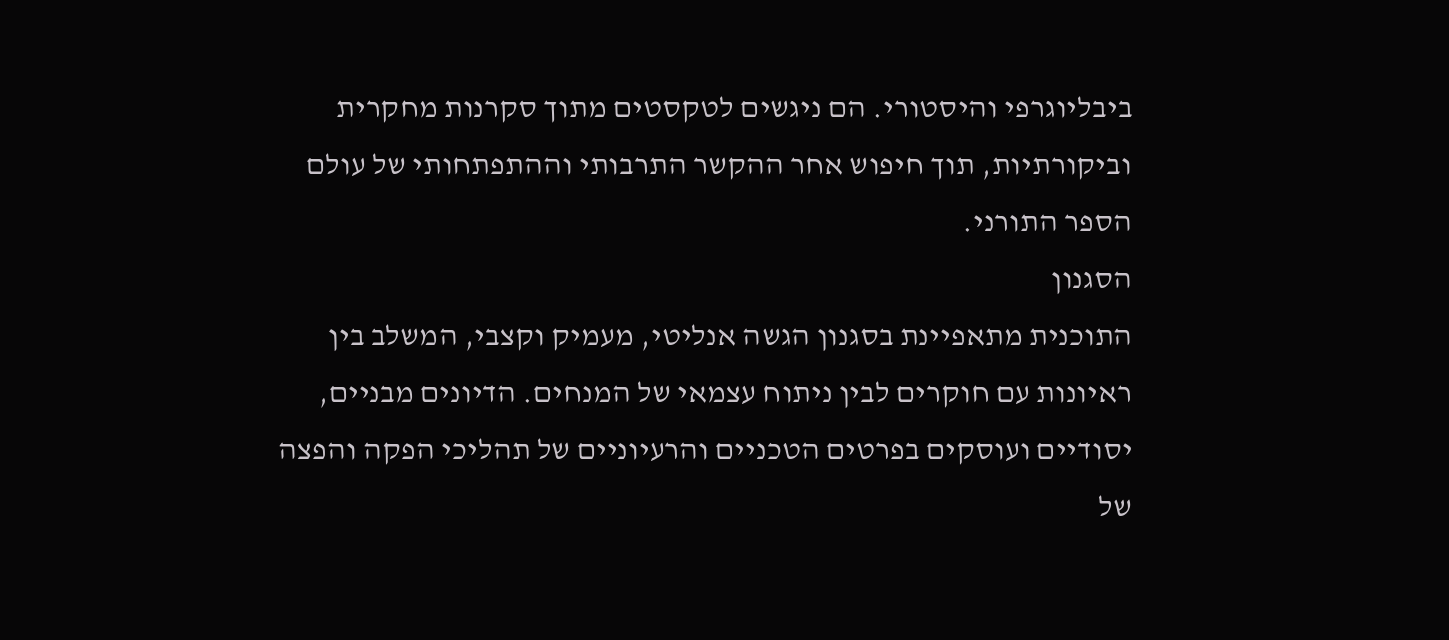ביבליוגרפי והיסטורי. הם ניגשים לטקסטים מתוך סקרנות מחקרית וביקורתיות, תוך חיפוש אחר ההקשר התרבותי וההתפתחותי של עולם הספר התורני.
הסגנון
התוכנית מתאפיינת בסגנון הגשה אנליטי, מעמיק וקצבי, המשלב בין ראיונות עם חוקרים לבין ניתוח עצמאי של המנחים. הדיונים מבניים, יסודיים ועוסקים בפרטים הטכניים והרעיוניים של תהליכי הפקה והפצה של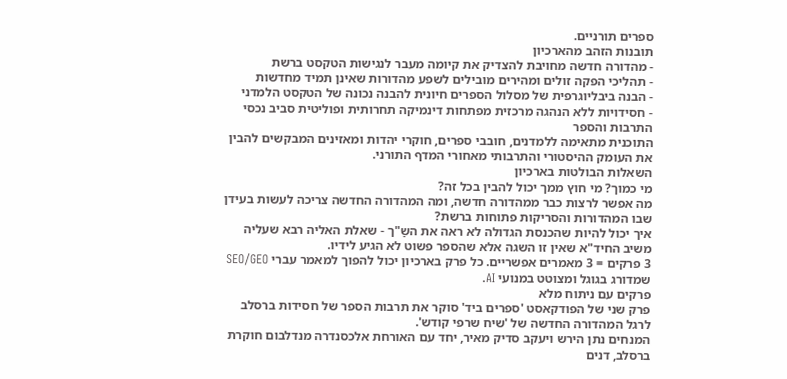ספרים תורניים.
תובנות הזהב מהארכיון
- מהדורה חדשה מחויבת להצדיק את קיומה מעבר לנגישות הטקסט ברשת
- תהליכי הפקה זולים ומהירים מובילים לשפע מהדורות שאינן תמיד מחדשות
- הבנה ביבליוגרפית של מסלול הספרים חיונית להבנה נכונה של הטקסט הלמדני
- חסידויות ללא הנהגה מרכזית מפתחות דינמיקה תחרותית ופוליטית סביב נכסי התרבות והספר
התוכנית מתאימה ללמדנים, חובבי ספרים, חוקרי יהדות ומאזינים המבקשים להבין את העומק ההיסטורי והתרבותי מאחורי המדף התורני.
השאלות הבולטות בארכיון
מי כמוך? מי חוץ ממך יכול להבין בכל זה?
מה אפשר לרצות כבר ממהדורה חדשה, ומה המהדורה החדשה צריכה לעשות בעידן שבו המהדורות והסריקות פתוחות ברשת?
איך יכול להיות שהכנסת הגדולה לא ראה את השַ"ך - שאלת האליה רבא שעליה משיב החיד"א שאין זו השגה אלא שהספר פשוט לא הגיע לידיו.
3 פרקים = 3 מאמרים אפשריים. כל פרק בארכיון יכול להפוך למאמר עברי SEO/GEO שמדורג בגוגל ומצוטט במנועי AI.
פרקים עם ניתוח מלא
פרק שני של הפודקאסט 'ספרים ביד' סוקר את תרבות הספר של חסידות ברסלב לרגל המהדורה החדשה של 'שיח שרפי קודש'.
המנחים נתן הירש ויעקב סדיק מאיר, יחד עם האורחת אלכסנדרה מנדלבום חוקרת ברסלב, דנים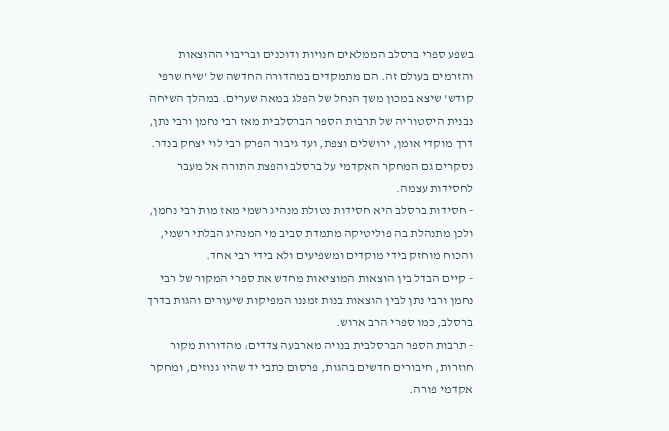בשפע ספרי ברסלב הממלאים חנויות ודוכנים ובריבוי ההוצאות והזרמים בעולם זה. הם מתמקדים במהדורה החדשה של 'שיח שרפי קודש' שיצא במכון משך הנחל של הפלג במאה שערים. במהלך השיחה נבנית היסטוריה של תרבות הספר הברסלבית מאז רבי נחמן ורבי נתן, דרך מוקדי אומן, ירושלים וצפת, ועד גיבור הפרק רבי לוי יצחק בנדר. נסקרים גם המחקר האקדמי על ברסלב והפצת התורה אל מעבר לחסידות עצמה.
- חסידות ברסלב היא חסידות נטולת מנהיג רשמי מאז מות רבי נחמן, ולכן מתנהלת בה פוליטיקה מתמדת סביב מי המנהיג הבלתי רשמי, והכוח מוחזק בידי מוקדים ומשפיעים ולא בידי רבי אחד.
- קיים הבדל בין הוצאות המוציאות מחדש את ספרי המקור של רבי נחמן ורבי נתן לבין הוצאות בנות זמננו המפיקות שיעורים והגות בדרך ברסלב, כמו ספרי הרב ארוש.
- תרבות הספר הברסלבית בנויה מארבעה צדדים: מהדורות מקור חוזרות, חיבורים חדשים בהגות, פרסום כתבי יד שהיו גנוזים, ומחקר אקדמי פורה.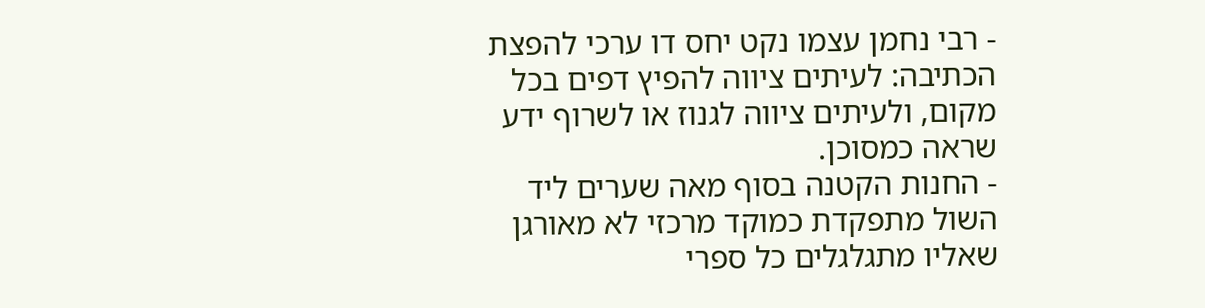- רבי נחמן עצמו נקט יחס דו ערכי להפצת הכתיבה: לעיתים ציווה להפיץ דפים בכל מקום, ולעיתים ציווה לגנוז או לשרוף ידע שראה כמסוכן.
- החנות הקטנה בסוף מאה שערים ליד השול מתפקדת כמוקד מרכזי לא מאורגן שאליו מתגלגלים כל ספרי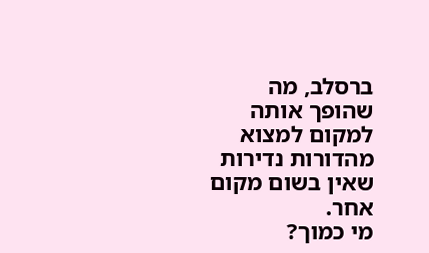ברסלב, מה שהופך אותה למקום למצוא מהדורות נדירות שאין בשום מקום אחר.
מי כמוך?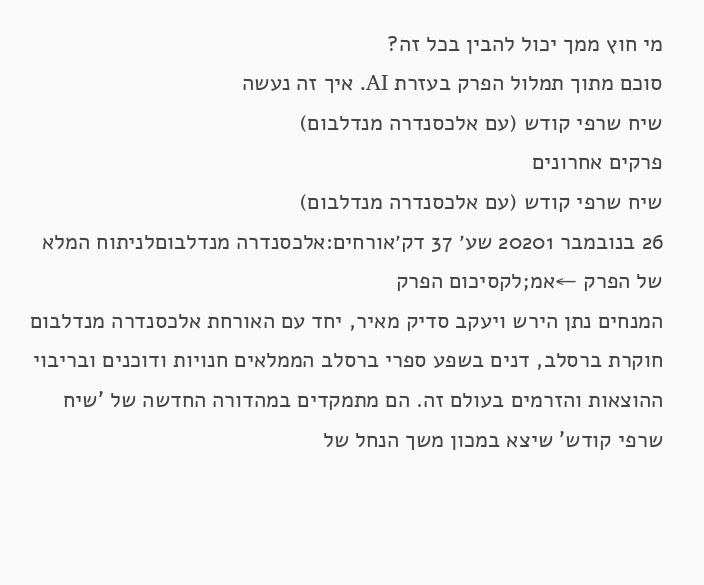מי חוץ ממך יכול להבין בכל זה?
סוכם מתוך תמלול הפרק בעזרת AI. איך זה נעשה
שיח שרפי קודש (עם אלכסנדרה מנדלבום)
פרקים אחרונים
שיח שרפי קודש (עם אלכסנדרה מנדלבום)
26 בנובמבר 20201 שע׳ 37 דק׳אורחים:אלכסנדרה מנדלבוםלניתוח המלא של הפרק ←אמ;לקסיכום הפרק
המנחים נתן הירש ויעקב סדיק מאיר, יחד עם האורחת אלכסנדרה מנדלבום חוקרת ברסלב, דנים בשפע ספרי ברסלב הממלאים חנויות ודוכנים ובריבוי ההוצאות והזרמים בעולם זה. הם מתמקדים במהדורה החדשה של 'שיח שרפי קודש' שיצא במכון משך הנחל של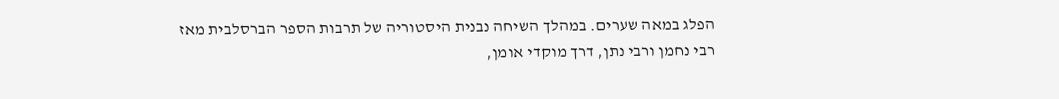הפלג במאה שערים. במהלך השיחה נבנית היסטוריה של תרבות הספר הברסלבית מאז רבי נחמן ורבי נתן, דרך מוקדי אומן,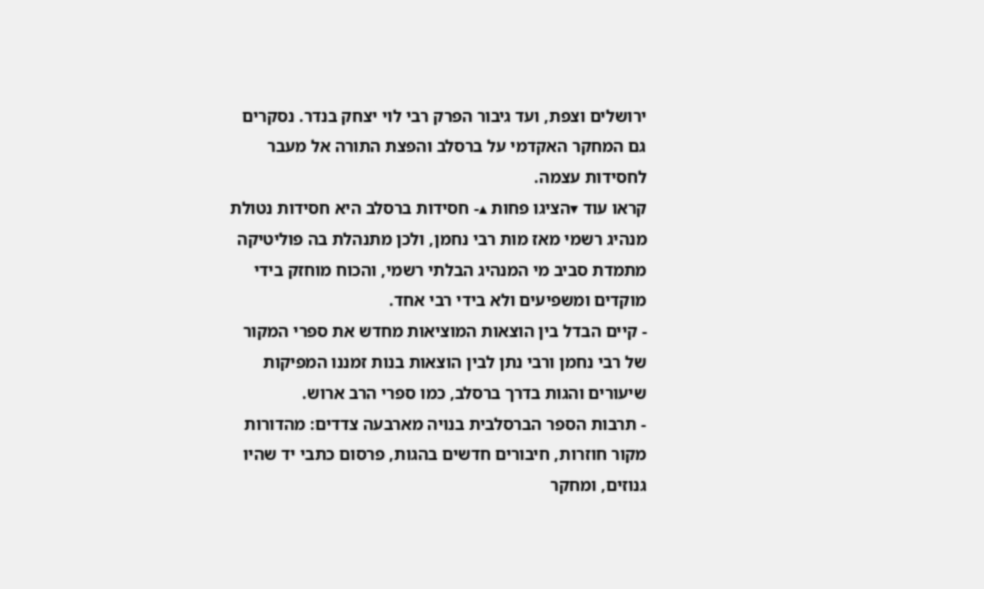ירושלים וצפת, ועד גיבור הפרק רבי לוי יצחק בנדר. נסקרים גם המחקר האקדמי על ברסלב והפצת התורה אל מעבר לחסידות עצמה.
קראו עוד ▾הציגו פחות ▴- חסידות ברסלב היא חסידות נטולת מנהיג רשמי מאז מות רבי נחמן, ולכן מתנהלת בה פוליטיקה מתמדת סביב מי המנהיג הבלתי רשמי, והכוח מוחזק בידי מוקדים ומשפיעים ולא בידי רבי אחד.
- קיים הבדל בין הוצאות המוציאות מחדש את ספרי המקור של רבי נחמן ורבי נתן לבין הוצאות בנות זמננו המפיקות שיעורים והגות בדרך ברסלב, כמו ספרי הרב ארוש.
- תרבות הספר הברסלבית בנויה מארבעה צדדים: מהדורות מקור חוזרות, חיבורים חדשים בהגות, פרסום כתבי יד שהיו גנוזים, ומחקר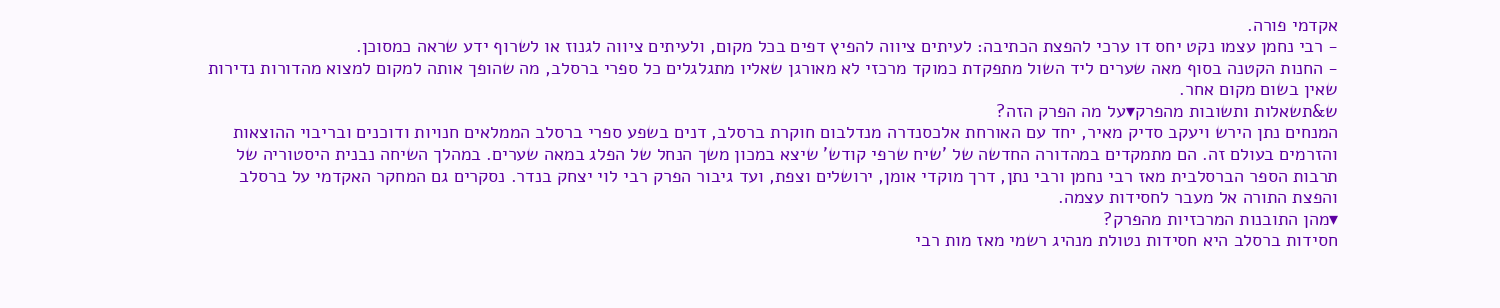אקדמי פורה.
- רבי נחמן עצמו נקט יחס דו ערכי להפצת הכתיבה: לעיתים ציווה להפיץ דפים בכל מקום, ולעיתים ציווה לגנוז או לשרוף ידע שראה כמסוכן.
- החנות הקטנה בסוף מאה שערים ליד השול מתפקדת כמוקד מרכזי לא מאורגן שאליו מתגלגלים כל ספרי ברסלב, מה שהופך אותה למקום למצוא מהדורות נדירות שאין בשום מקום אחר.
ש&תשאלות ותשובות מהפרק▾על מה הפרק הזה?
המנחים נתן הירש ויעקב סדיק מאיר, יחד עם האורחת אלכסנדרה מנדלבום חוקרת ברסלב, דנים בשפע ספרי ברסלב הממלאים חנויות ודוכנים ובריבוי ההוצאות והזרמים בעולם זה. הם מתמקדים במהדורה החדשה של 'שיח שרפי קודש' שיצא במכון משך הנחל של הפלג במאה שערים. במהלך השיחה נבנית היסטוריה של תרבות הספר הברסלבית מאז רבי נחמן ורבי נתן, דרך מוקדי אומן, ירושלים וצפת, ועד גיבור הפרק רבי לוי יצחק בנדר. נסקרים גם המחקר האקדמי על ברסלב והפצת התורה אל מעבר לחסידות עצמה.
▾מהן התובנות המרכזיות מהפרק?
חסידות ברסלב היא חסידות נטולת מנהיג רשמי מאז מות רבי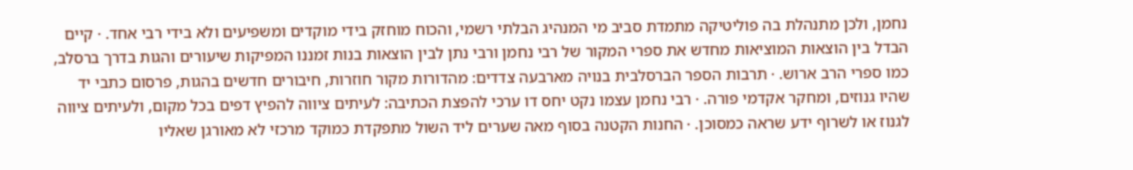נחמן, ולכן מתנהלת בה פוליטיקה מתמדת סביב מי המנהיג הבלתי רשמי, והכוח מוחזק בידי מוקדים ומשפיעים ולא בידי רבי אחד. · קיים הבדל בין הוצאות המוציאות מחדש את ספרי המקור של רבי נחמן ורבי נתן לבין הוצאות בנות זמננו המפיקות שיעורים והגות בדרך ברסלב, כמו ספרי הרב ארוש. · תרבות הספר הברסלבית בנויה מארבעה צדדים: מהדורות מקור חוזרות, חיבורים חדשים בהגות, פרסום כתבי יד שהיו גנוזים, ומחקר אקדמי פורה. · רבי נחמן עצמו נקט יחס דו ערכי להפצת הכתיבה: לעיתים ציווה להפיץ דפים בכל מקום, ולעיתים ציווה לגנוז או לשרוף ידע שראה כמסוכן. · החנות הקטנה בסוף מאה שערים ליד השול מתפקדת כמוקד מרכזי לא מאורגן שאליו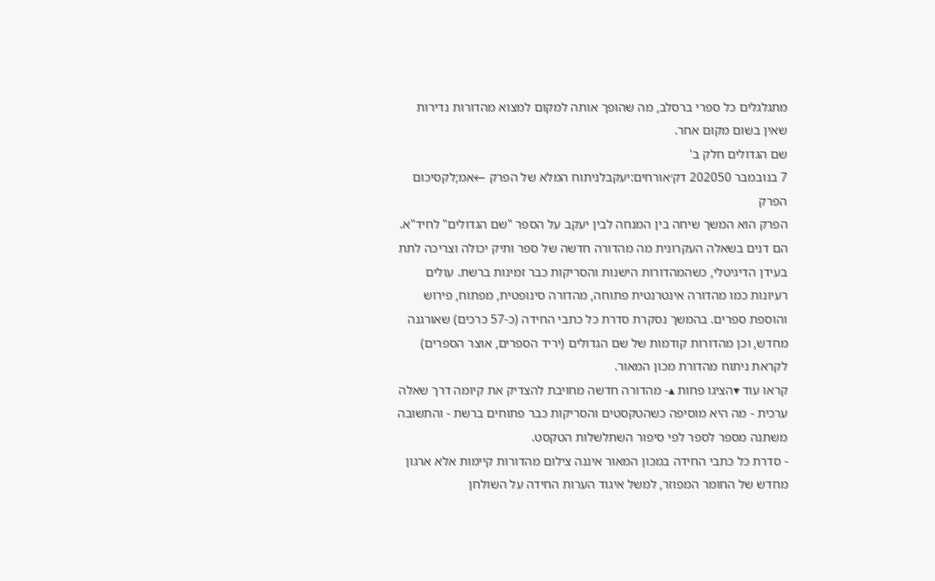מתגלגלים כל ספרי ברסלב, מה שהופך אותה למקום למצוא מהדורות נדירות שאין בשום מקום אחר.
שם הגדולים חלק ב'
7 בנובמבר 202050 דק׳אורחים:יעקבלניתוח המלא של הפרק ←אמ;לקסיכום הפרק
הפרק הוא המשך שיחה בין המנחה לבין יעקב על הספר "שם הגדולים" לחיד"א. הם דנים בשאלה העקרונית מה מהדורה חדשה של ספר ותיק יכולה וצריכה לתת בעידן הדיגיטלי, כשהמהדורות הישנות והסריקות כבר זמינות ברשת. עולים רעיונות כמו מהדורה אינטרנטית פתוחה, מהדורה סינופטית, מפתוח, פירוש והוספת ספרים. בהמשך נסקרת סדרת כל כתבי החידה (כ-57 כרכים) שאורגנה מחדש, וכן מהדורות קודמות של שם הגדולים (יריד הספרים, אוצר הספרים) לקראת ניתוח מהדורת מכון המאור.
קראו עוד ▾הציגו פחות ▴- מהדורה חדשה מחויבת להצדיק את קיומה דרך שאלה ערכית - מה היא מוסיפה כשהטקסטים והסריקות כבר פתוחים ברשת - והתשובה משתנה מספר לספר לפי סיפור השתלשלות הטקסט.
- סדרת כל כתבי החידה במכון המאור איננה צילום מהדורות קיימות אלא ארגון מחדש של החומר המפוזר, למשל איגוד הערות החידה על השולחן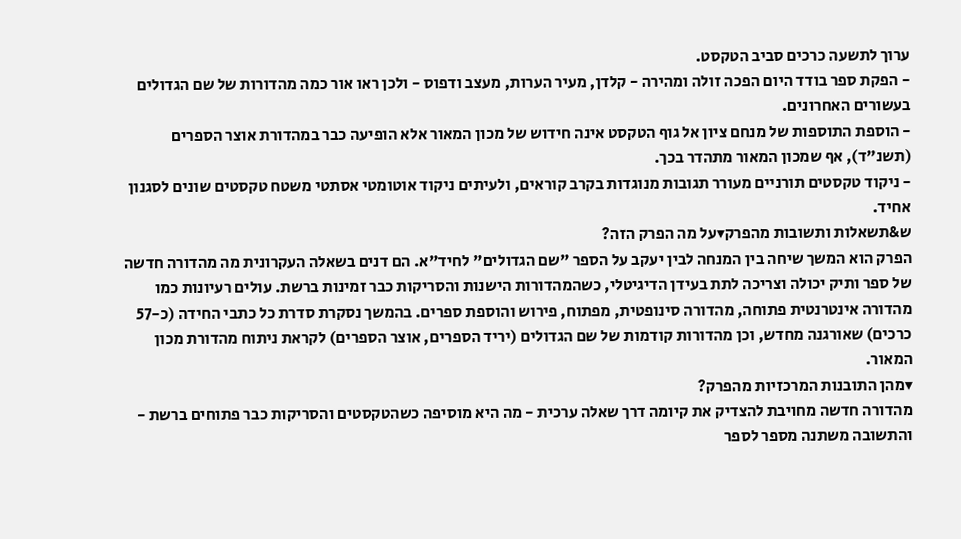ערוך לתשעה כרכים סביב הטקסט.
- הפקת ספר בודד היום הפכה זולה ומהירה - קלדן, מעיר הערות, מעצב ודפוס - ולכן ראו אור כמה מהדורות של שם הגדולים בעשורים האחרונים.
- הוספת התוספות של מנחם ציון אל גוף הטקסט אינה חידוש של מכון המאור אלא הופיעה כבר במהדורת אוצר הספרים (תשנ"ד), אף שמכון המאור מתהדר בכך.
- ניקוד טקסטים תורניים מעורר תגובות מנוגדות בקרב קוראים, ולעיתים ניקוד אוטומטי אסתטי משטח טקסטים שונים לסגנון אחיד.
ש&תשאלות ותשובות מהפרק▾על מה הפרק הזה?
הפרק הוא המשך שיחה בין המנחה לבין יעקב על הספר "שם הגדולים" לחיד"א. הם דנים בשאלה העקרונית מה מהדורה חדשה של ספר ותיק יכולה וצריכה לתת בעידן הדיגיטלי, כשהמהדורות הישנות והסריקות כבר זמינות ברשת. עולים רעיונות כמו מהדורה אינטרנטית פתוחה, מהדורה סינופטית, מפתוח, פירוש והוספת ספרים. בהמשך נסקרת סדרת כל כתבי החידה (כ-57 כרכים) שאורגנה מחדש, וכן מהדורות קודמות של שם הגדולים (יריד הספרים, אוצר הספרים) לקראת ניתוח מהדורת מכון המאור.
▾מהן התובנות המרכזיות מהפרק?
מהדורה חדשה מחויבת להצדיק את קיומה דרך שאלה ערכית - מה היא מוסיפה כשהטקסטים והסריקות כבר פתוחים ברשת - והתשובה משתנה מספר לספר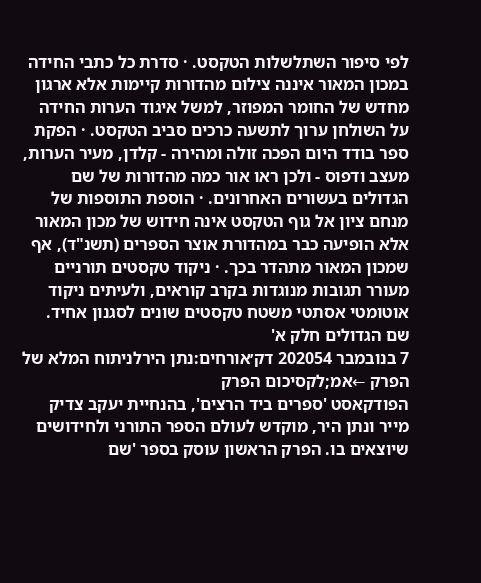לפי סיפור השתלשלות הטקסט. · סדרת כל כתבי החידה במכון המאור איננה צילום מהדורות קיימות אלא ארגון מחדש של החומר המפוזר, למשל איגוד הערות החידה על השולחן ערוך לתשעה כרכים סביב הטקסט. · הפקת ספר בודד היום הפכה זולה ומהירה - קלדן, מעיר הערות, מעצב ודפוס - ולכן ראו אור כמה מהדורות של שם הגדולים בעשורים האחרונים. · הוספת התוספות של מנחם ציון אל גוף הטקסט אינה חידוש של מכון המאור אלא הופיעה כבר במהדורת אוצר הספרים (תשנ"ד), אף שמכון המאור מתהדר בכך. · ניקוד טקסטים תורניים מעורר תגובות מנוגדות בקרב קוראים, ולעיתים ניקוד אוטומטי אסתטי משטח טקסטים שונים לסגנון אחיד.
שם הגדולים חלק א'
7 בנובמבר 202054 דק׳אורחים:נתן הירלניתוח המלא של הפרק ←אמ;לקסיכום הפרק
הפודקאסט 'ספרים ביד הרצים', בהנחיית יעקב צדיק מייר ונתן היר, מוקדש לעולם הספר התורני ולחידושים שיוצאים בו. הפרק הראשון עוסק בספר 'שם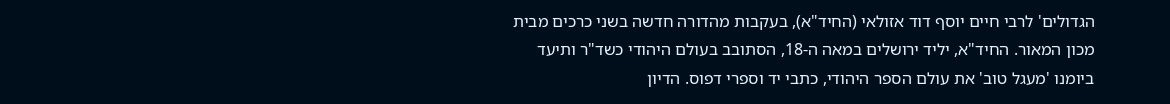הגדולים' לרבי חיים יוסף דוד אזולאי (החיד"א), בעקבות מהדורה חדשה בשני כרכים מבית מכון המאור. החיד"א, יליד ירושלים במאה ה-18, הסתובב בעולם היהודי כשד"ר ותיעד ביומנו 'מעגל טוב' את עולם הספר היהודי, כתבי יד וספרי דפוס. הדיון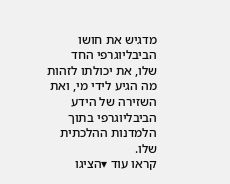מדגיש את חושו הביבליוגרפי החד שלו, את יכולתו לזהות מה הגיע לידי מי, ואת השזירה של הידע הביבליוגרפי בתוך הלמדנות ההלכתית שלו.
קראו עוד ▾הציגו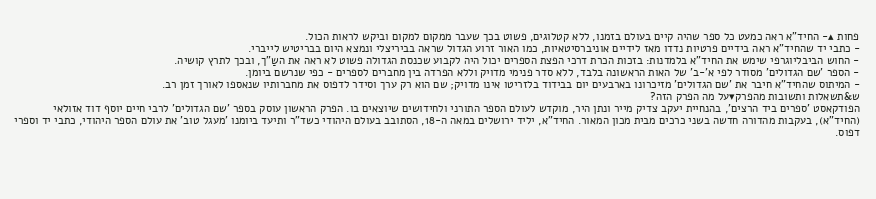פחות ▴- החיד"א ראה כמעט כל ספר שהיה קיים בעולם בזמנו, ללא קטלוגים, פשוט בכך שעבר ממקום למקום וביקש לראות הכול.
- כתבי יד שהחיד"א ראה בידיים פרטיות נדדו מאז לידיים אוניברסיטאיות, כמו האור זרוע הגדול שראה בביריצלי ונמצא היום בבריטיש לייברי.
- החוש הביבליוגרפי שימש את החיד"א בלמדנות: בזכות הכרת דרכי הפצת הספרים יכול היה לקבוע שכנסת הגדולה פשוט לא ראה את השַ"ך, ובכך לתרץ קושיה.
- הספר 'שם הגדולים' מסודר לפי א'-ב' של האות הראשונה בלבד, ללא סדר פנימי מדויק וללא הפרדה בין מחברים לספרים - כפי שנרשם ביומן.
- המיתוס שהחיד"א חיבר את 'שם הגדולים' מזיכרונו בארבעים יום בבידוד בלזריטו אינו מדויק; שם הוא רק ערך וסידר לדפוס את מחברותיו שנאספו לאורך זמן רב.
ש&תשאלות ותשובות מהפרק▾על מה הפרק הזה?
הפודקאסט 'ספרים ביד הרצים', בהנחיית יעקב צדיק מייר ונתן היר, מוקדש לעולם הספר התורני ולחידושים שיוצאים בו. הפרק הראשון עוסק בספר 'שם הגדולים' לרבי חיים יוסף דוד אזולאי (החיד"א), בעקבות מהדורה חדשה בשני כרכים מבית מכון המאור. החיד"א, יליד ירושלים במאה ה-18, הסתובב בעולם היהודי כשד"ר ותיעד ביומנו 'מעגל טוב' את עולם הספר היהודי, כתבי יד וספרי דפוס.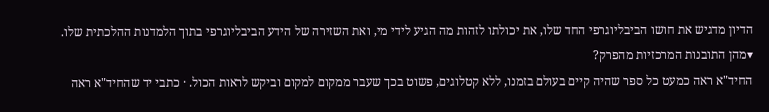הדיון מדגיש את חושו הביבליוגרפי החד שלו, את יכולתו לזהות מה הגיע לידי מי, ואת השזירה של הידע הביבליוגרפי בתוך הלמדנות ההלכתית שלו.
▾מהן התובנות המרכזיות מהפרק?
החיד"א ראה כמעט כל ספר שהיה קיים בעולם בזמנו, ללא קטלוגים, פשוט בכך שעבר ממקום למקום וביקש לראות הכול. · כתבי יד שהחיד"א ראה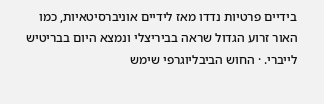בידיים פרטיות נדדו מאז לידיים אוניברסיטאיות, כמו האור זרוע הגדול שראה בביריצלי ונמצא היום בבריטיש לייברי. · החוש הביבליוגרפי שימש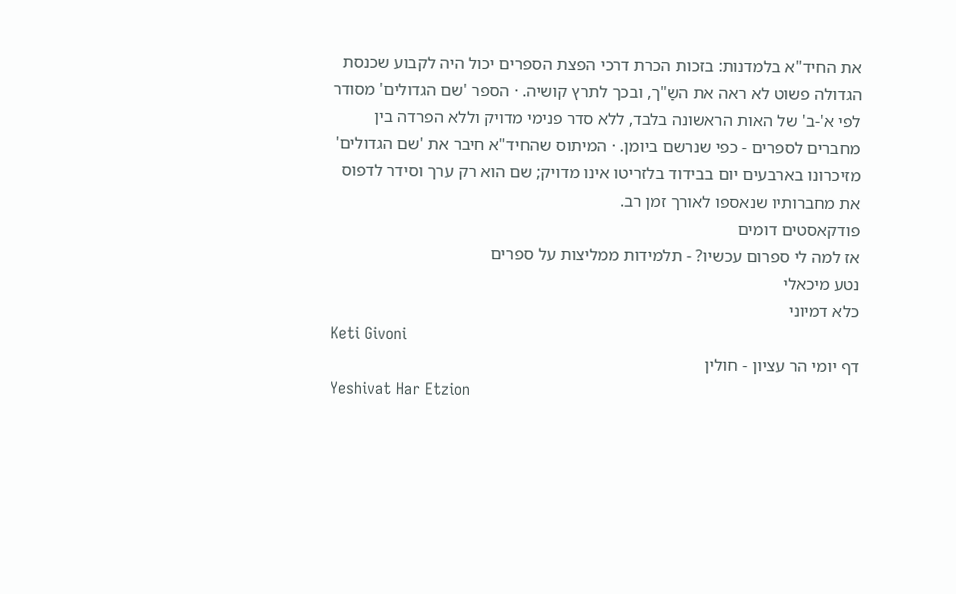את החיד"א בלמדנות: בזכות הכרת דרכי הפצת הספרים יכול היה לקבוע שכנסת הגדולה פשוט לא ראה את השַ"ך, ובכך לתרץ קושיה. · הספר 'שם הגדולים' מסודר לפי א'-ב' של האות הראשונה בלבד, ללא סדר פנימי מדויק וללא הפרדה בין מחברים לספרים - כפי שנרשם ביומן. · המיתוס שהחיד"א חיבר את 'שם הגדולים' מזיכרונו בארבעים יום בבידוד בלזריטו אינו מדויק; שם הוא רק ערך וסידר לדפוס את מחברותיו שנאספו לאורך זמן רב.
פודקאסטים דומים
אז למה לי ספרום עכשיו? - תלמידות ממליצות על ספרים
נטע מיכאלי
כלא דמיוני
Keti Givoni
דף יומי הר עציון - חולין
Yeshivat Har Etzion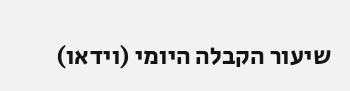שיעור הקבלה היומי (וידאו)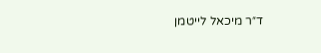ד״ר מיכאל לייטמן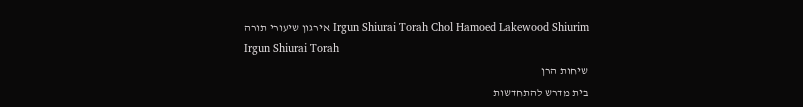Irgun Shiurai Torah Chol Hamoed Lakewood Shiurim אירגון שיעורי תורה
Irgun Shiurai Torah
שיחות הרן
בית מדרש להתחדשות